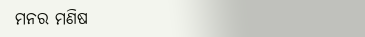ମନର ମଣିଷ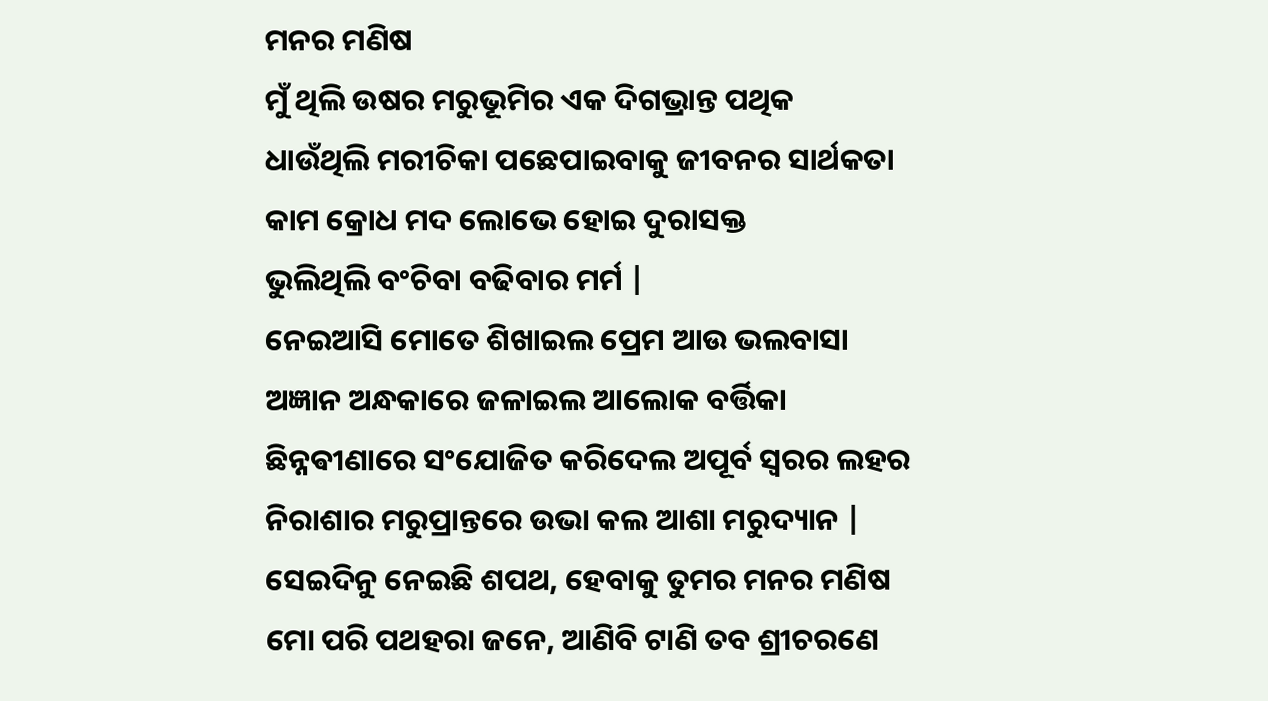ମନର ମଣିଷ
ମୁଁ ଥିଲି ଉଷର ମରୁଭୂମିର ଏକ ଦିଗଭ୍ରାନ୍ତ ପଥିକ
ଧାଉଁଥିଲି ମରୀଚିକା ପଛେପାଇବାକୁ ଜୀବନର ସାର୍ଥକତା
କାମ କ୍ରୋଧ ମଦ ଲୋଭେ ହୋଇ ଦୁରାସକ୍ତ
ଭୁଲିଥିଲି ବଂଚିବା ବଢିବାର ମର୍ମ |
ନେଇଆସି ମୋତେ ଶିଖାଇଲ ପ୍ରେମ ଆଉ ଭଲବାସା
ଅଜ୍ଞାନ ଅନ୍ଧକାରେ ଜଳାଇଲ ଆଲୋକ ବର୍ତ୍ତିକା
ଛିନ୍ନଵୀଣାରେ ସଂଯୋଜିତ କରିଦେଲ ଅପୂର୍ବ ସ୍ଵରର ଲହର
ନିରାଶାର ମରୁପ୍ରାନ୍ତରେ ଉଭା କଲ ଆଶା ମରୁଦ୍ୟାନ |
ସେଇଦିନୁ ନେଇଛି ଶପଥ, ହେବାକୁ ତୁମର ମନର ମଣିଷ
ମୋ ପରି ପଥହରା ଜନେ, ଆଣିବି ଟାଣି ତବ ଶ୍ରୀଚରଣେ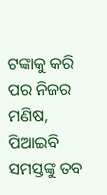ଟଙ୍କାକୁ କରି ପର ନିଜର ମଣିଷ,
ପିଆଇବି ସମସ୍ତଙ୍କୁ ତବ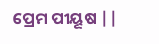ପ୍ରେମ ପୀୟୂଷ ||